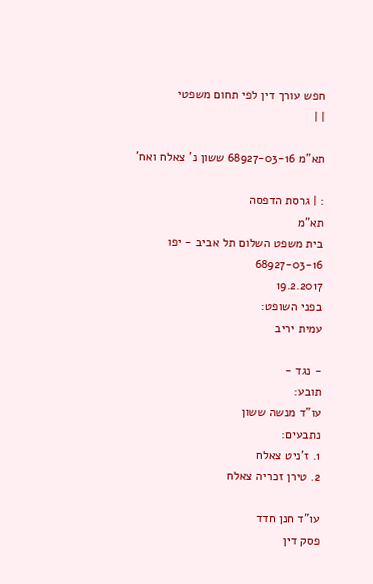חפש עורך דין לפי תחום משפטי
| |

תא"מ 68927-03-16 ששון נ' צאלח ואח'

: | גרסת הדפסה
תא"מ
בית משפט השלום תל אביב - יפו
68927-03-16
19.2.2017
בפני השופט:
עמית יריב

- נגד -
תובע:
עו"ד מנשה ששון
נתבעים:
1. ז'ניט צאלח
2. טירן זכריה צאלח

עו"ד חנן חדד
פסק דין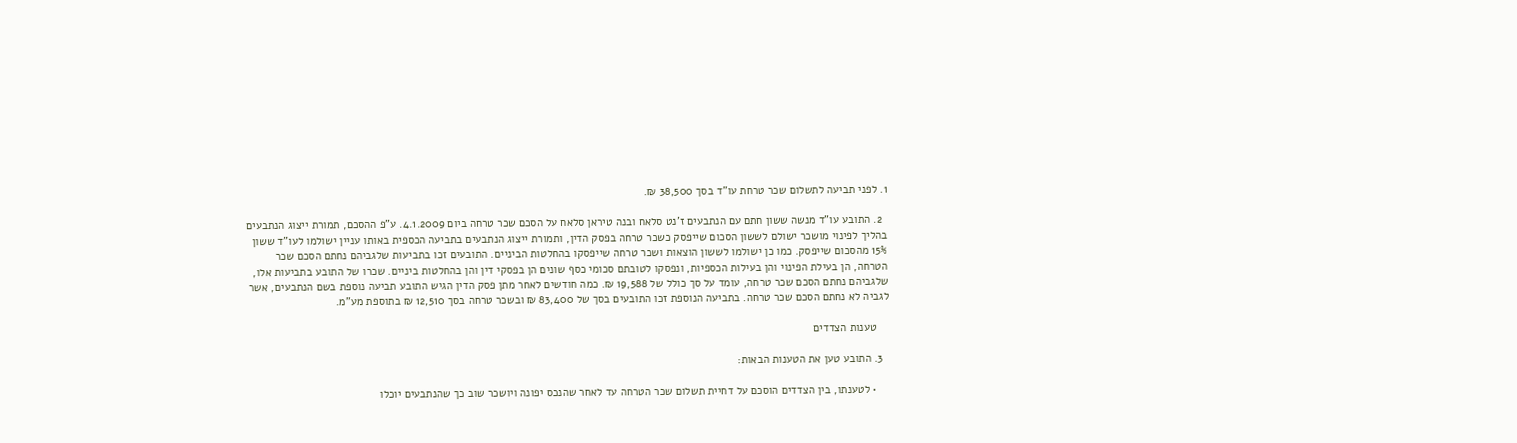1. לפני תביעה לתשלום שכר טרחת עו"ד בסך 38,500 ₪.

  2. התובע עו"ד מנשה ששון חתם עם הנתבעים ז'נט סלאח ובנה טיראן סלאח על הסכם שכר טרחה ביום 4.1.2009. ע"פ ההסכם, תמורת ייצוג הנתבעים בהליך לפינוי מושכר ישולם לששון הסכום שייפסק כשכר טרחה בפסק הדין, ותמורת ייצוג הנתבעים בתביעה הכספית באותו עניין ישולמו לעו"ד ששון 15% מהסכום שייפסק. כמו כן ישולמו לששון הוצאות ושכר טרחה שייפסקו בהחלטות הביניים. התובעים זכו בתביעות שלגביהם נחתם הסכם שכר הטרחה, הן בעילת הפינוי והן בעילות הכספיות, ונפסקו לטובתם סכומי כסף שונים הן בפסקי דין והן בהחלטות ביניים. שכרו של התובע בתביעות אלו, שלגביהם נחתם הסכם שכר טרחה, עומד על סך כולל של 19,588 ₪. כמה חודשים לאחר מתן פסק הדין הגיש התובע תביעה נוספת בשם הנתבעים, אשר לגביה לא נחתם הסכם שכר טרחה. בתביעה הנוספת זכו התובעים בסך של 83,400 ₪ ובשכר טרחה בסך 12,510 ₪ בתוספת מע"מ.

    טענות הצדדים

  3. התובע טען את הטענות הבאות:

    • לטענתו, בין הצדדים הוסכם על דחיית תשלום שכר הטרחה עד לאחר שהנכס יפונה ויושכר שוב כך שהנתבעים יוכלו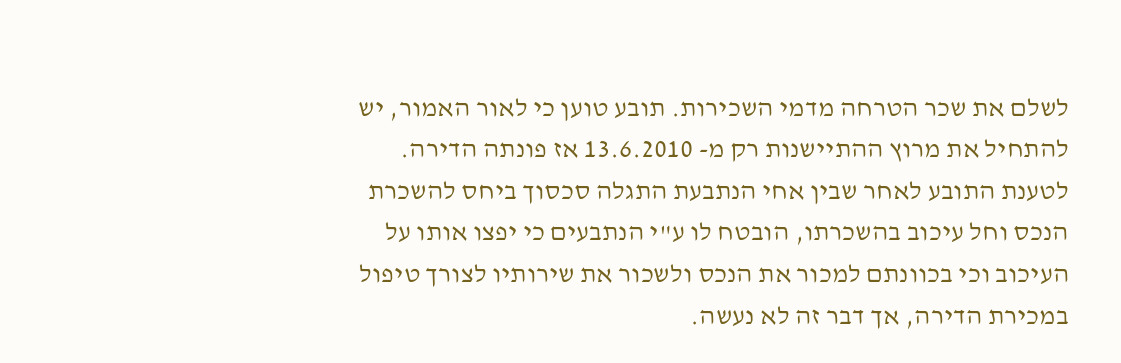לשלם את שכר הטרחה מדמי השכירות. תובע טוען כי לאור האמור, יש להתחיל את מרוץ ההתיישנות רק מ- 13.6.2010 אז פונתה הדירה. לטענת התובע לאחר שבין אחי הנתבעת התגלה סכסוך ביחס להשכרת הנכס וחל עיכוב בהשכרתו, הובטח לו ע"י הנתבעים כי יפצו אותו על העיכוב וכי בכוונתם למכור את הנכס ולשכור את שירותיו לצורך טיפול במכירת הדירה, אך דבר זה לא נעשה.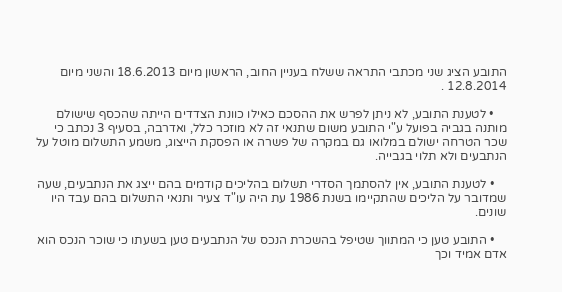התובע הציג שני מכתבי התראה ששלח בעניין החוב, הראשון מיום 18.6.2013 והשני מיום 12.8.2014 .

    • לטענת התובע, לא ניתן לפרש את ההסכם כאילו כוונת הצדדים הייתה שהכסף שישולם מותנה בגביה בפועל ע"י התובע משום שתנאי זה לא מוזכר כלל, ואדרבה, בסעיף 3 נכתב כי שכר הטרחה ישולם במלואו גם במקרה של פשרה או הפסקת הייצוג, משמע התשלום מוטל על הנתבעים ולא תלוי בגבייה.

    • לטענת התובע, אין להסתמך הסדרי תשלום בהליכים קודמים בהם ייצג את הנתבעים, שעה שמדובר על הליכים שהתקיימו בשנת 1986 עת היה עו"ד צעיר ותנאי התשלום בהם עבד היו שונים.

    • התובע טען כי המתווך שטיפל בהשכרת הנכס של הנתבעים טען בשעתו כי שוכר הנכס הוא אדם אמיד וכך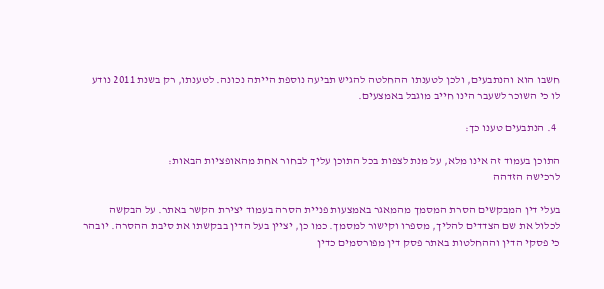חשבו הוא והנתבעים, ולכן לטענתו ההחלטה להגיש תביעה נוספת הייתה נכונה. לטענתו, רק בשנת 2011 נודע לו כי השוכר לשעבר הינו חייב מוגבל באמצעים.

  4. הנתבעים טענו כך:

התוכן בעמוד זה אינו מלא, על מנת לצפות בכל התוכן עליך לבחור אחת מהאופציות הבאות:
לרכישה הזדהה

בעלי דין המבקשים הסרת המסמך מהמאגר באמצעות פניית הסרה בעמוד יצירת הקשר באתר. על הבקשה לכלול את שם הצדדים להליך, מספרו וקישור למסמך. כמו כן, יציין בעל הדין בבקשתו את סיבת ההסרה. יובהר כי פסקי הדין וההחלטות באתר פסק דין מפורסמים כדין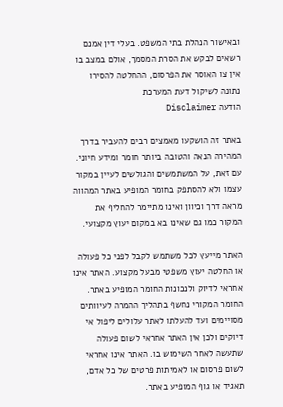ובאישור הנהלת בתי המשפט. בעלי דין אמנם רשאים לבקש את הסרת המסמך, אולם במצב בו אין צו האוסר את הפרסום, ההחלטה להסירו נתונה לשיקול דעת המערכת
הודעה Disclaimer

באתר זה הושקעו מאמצים רבים להעביר בדרך המהירה הנאה והטובה ביותר חומר ומידע חיוני. עם זאת, על המשתמשים והגולשים לעיין במקור עצמו ולא להסתפק בחומר המופיע באתר המהווה מראה דרך וכיוון ואינו מתיימר להחליף את המקור כמו גם שאינו בא במקום יעוץ מקצועי.

האתר מייעץ לכל משתמש לקבל לפני כל פעולה או החלטה יעוץ משפטי מבעל מקצוע. האתר אינו אחראי לדיוק ולנכונות החומר המופיע באתר. החומר המקורי נחשף בתהליך ההמרה לעיוותים מסויימים ועד להעלתו לאתר עלולים ליפול אי דיוקים ולכן אין האתר אחראי לשום פעולה שתעשה לאחר השימוש בו. האתר אינו אחראי לשום פרסום או לאמיתות פרטים של כל אדם, תאגיד או גוף המופיע באתר.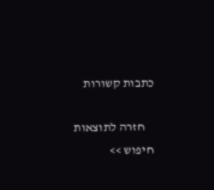כתבות קשורות

    חזרה לתוצאות חיפוש >>